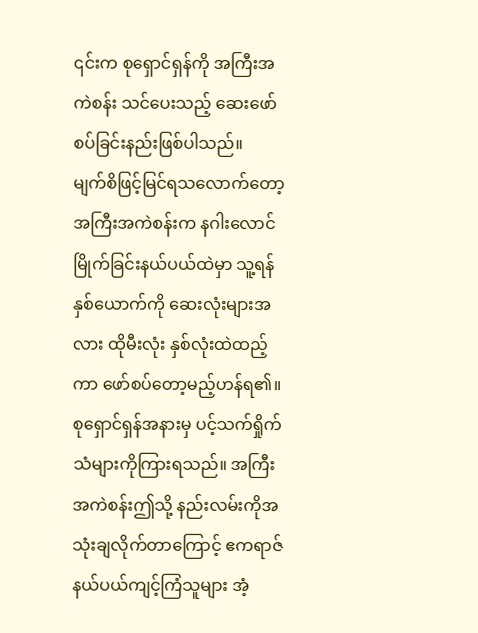၎င်းက စုရှောင်ရှန်ကို အကြီးအကဲစန်း သင်ပေးသည့် ဆေးဖော်စပ်ခြင်းနည်းဖြစ်ပါသည်။
မျက်စိဖြင့်မြင်ရသလောက်တော့ အကြီးအကဲစန်းက နဂါးလောင်မြိုက်ခြင်းနယ်ပယ်ထဲမှာ သူ့ရန်နှစ်ယောက်ကို ဆေးလုံးများအလား ထိုမီးလုံး နှစ်လုံးထဲထည့်ကာ ဖော်စပ်တော့မည့်ဟန်ရ၏။
စုရှောင်ရှန်အနားမှ ပင့်သက်ရှိုက်သံများကိုကြားရသည်။ အကြီးအကဲစန်းဤသို့ နည်းလမ်းကိုအသုံးချလိုက်တာကြောင့် ဧကရာဇ်နယ်ပယ်ကျင့်ကြံသူများ အံ့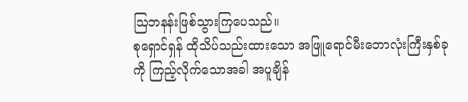ဩဘနန်းဖြစ်သွားကြပေသည်။
စုရှောင်ရှန် ထိုသိပ်သည်းထားသော အဖြူရောင်မီးဘောလုံးကြီးနှစ်ခုကို ကြည့်လိုက်သောအခါ အပူချိန်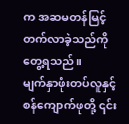က အဆမတန်မြင့်တက်လာခဲ့သည်ကိုတွေ့ရသည်။
မျက်နှာဖုံးတပ်လူနှင့် စန်ကျောက်ဖုတို့ ၎င်း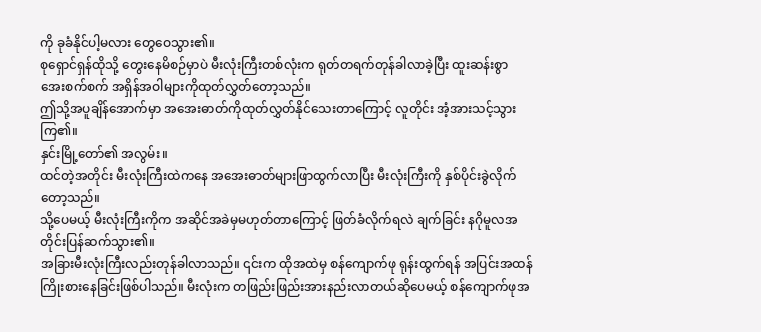ကို ခုခံနိုင်ပါ့မလား တွေဝေသွား၏။
စုရှောင်ရှန်ထိုသို့ တွေးနေမိစဉ်မှာပဲ မီးလုံးကြီးတစ်လုံးက ရုတ်တရက်တုန်ခါလာခဲ့ပြီး ထူးဆန်းစွာ အေးစက်စက် အရှိန်အဝါများကိုထုတ်လွှတ်တော့သည်။
ဤသို့အပူချိန်အောက်မှာ အအေးဓာတ်ကိုထုတ်လွှတ်နိုင်သေးတာကြောင့် လူတိုင်း အံ့အားသင့်သွားကြ၏။
နှင်းမြို့တော်၏ အလွမ်း။
ထင်တဲ့အတိုင်း မီးလုံးကြီးထဲကနေ အအေးဓာတ်များဖြာထွက်လာပြီး မီးလုံးကြီးကို နှစ်ပိုင်းခွဲလိုက်တော့သည်။
သို့ပေမယ့် မီးလုံးကြီးကိုက အဆိုင်အခဲမှမဟုတ်တာကြောင့် ဖြတ်ခံလိုက်ရလဲ ချက်ခြင်း နဂိုမူလအတိုင်းပြန်ဆက်သွား၏။
အခြားမီးလုံးကြီးလည်းတုန်ခါလာသည်။ ၎င်းက ထိုအထဲမှ စန်ကျောက်ဖု ရုန်းထွက်ရန် အပြင်းအထန်ကြိုးစားနေခြင်းဖြစ်ပါသည်။ မီးလုံးက တဖြည်းဖြည်းအားနည်းလာတယ်ဆိုပေမယ့် စန်ကျောက်ဖုအ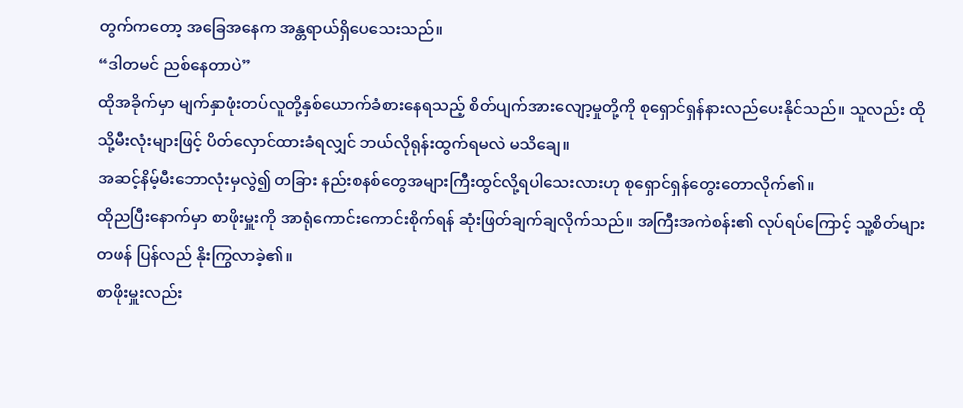တွက်ကတော့ အခြေအနေက အန္တရာယ်ရှိပေသေးသည်။
“ဒါတမင် ညစ်နေတာပဲ”
ထိုအခိုက်မှာ မျက်နှာဖုံးတပ်လူတို့နှစ်ယောက်ခံစားနေရသည့် စိတ်ပျက်အားလျော့မှုတို့ကို စုရှောင်ရှန်နားလည်ပေးနိုင်သည်။ သူလည်း ထိုသို့မီးလုံးများဖြင့် ပိတ်လှောင်ထားခံရလျှင် ဘယ်လိုရုန်းထွက်ရမလဲ မသိချေ။
အဆင့်နိမ့်မီးဘောလုံးမှလွဲ၍ တခြား နည်းစနစ်တွေအများကြီးထွင်လို့ရပါသေးလားဟု စုရှောင်ရှန်တွေးတောလိုက်၏။
ထိုညပြီးနောက်မှာ စာဖိုးမှူးကို အာရုံကောင်းကောင်းစိုက်ရန် ဆုံးဖြတ်ချက်ချလိုက်သည်။ အကြီးအကဲစန်း၏ လုပ်ရပ်ကြောင့် သူ့စိတ်များတဖန် ပြန်လည် နိုးကြွလာခဲ့၏။
စာဖိုးမှူးလည်း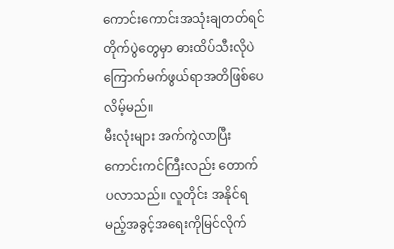ကောင်းကောင်းအသုံးချတတ်ရင် တိုက်ပွဲတွေမှာ ဓားထိပ်သီးလိုပဲ ကြောက်မက်ဖွယ်ရာအတိဖြစ်ပေလိမ့်မည်။
မီးလုံးများ အက်ကွဲလာပြီး ကောင်းကင်ကြီးလည်း တောက်ပလာသည်။ လူတိုင်း အနိုင်ရမည့်အခွင့်အရေးကိုမြင်လိုက်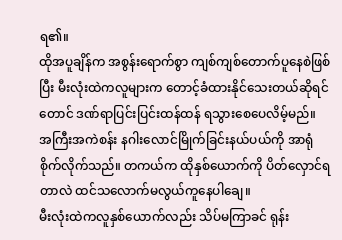ရ၏။
ထိုအပူချိန်က အစွန်းရောက်စွာ ကျစ်ကျစ်တောက်ပူနေစဲဖြစ်ပြီး မီးလုံးထဲကလူများက တောင့်ခံထားနိုင်သေးတယ်ဆိုရင်တောင် ဒဏ်ရာပြင်းပြင်းထန်ထန် ရသွားစေပေလိမ့်မည်။
အကြီးအကဲစန်း နဂါးလောင်မြိုက်ခြင်းနယ်ပယ်ကို အာရုံစိုက်လိုက်သည်။ တကယ်က ထိုနှစ်ယောက်ကို ပိတ်လှောင်ရတာလဲ ထင်သလောက်မလွယ်ကူနေပါချေ။
မီးလုံးထဲကလူနှစ်ယောက်လည်း သိပ်မကြာခင် ရုန်း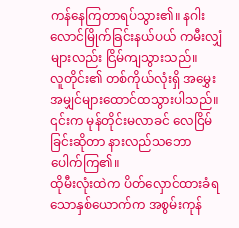ကန်နေကြတာရပ်သွား၏။ နဂါးလောင်မြိုက်ခြင်းနယ်ပယ် ကမီးလျှံများလည်း ငြိမ်ကျသွားသည်။
လူတိုင်း၏ တစ်ကိုယ်လုံးရှိ အမွှေးအမျှင်များထောင်ထသွားပါသည်။ ၎င်းက မုန်တိုင်းမလာခင် လေငြိမ်ခြင်းဆိုတာ နားလည်သဘောပေါက်ကြ၏။
ထိုမီးလုံးထဲက ပိတ်လှောင်ထားခံရသောနှစ်ယောက်က အစွမ်းကုန်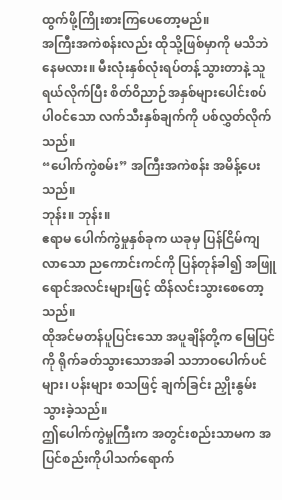ထွက်ဖို့ကြိုးစားကြပေတော့မည်။
အကြီးအကဲစန်းလည်း ထိုသို့ဖြစ်မှာကို မသိဘဲနေမလား။ မီးလုံးနှစ်လုံးရပ်တန့်သွားတာနဲ့ သူရယ်လိုက်ပြီး စိတ်ဝိညာဉ်အနှစ်များပေါင်းစပ်ပါ၀င်သော လက်သီးနှစ်ချက်ကို ပစ်လွှတ်လိုက်သည်။
“ပေါက်ကွဲစမ်း” အကြီးအကဲစန်း အမိန့်ပေးသည်။
ဘုန်း။ ဘုန်း။
ဧရာမ ပေါက်ကွဲမှုနှစ်ခုက ယခုမှ ပြန်ငြိမ်ကျလာသော ညကောင်းကင်ကို ပြန်တုန်ခါ၍ အဖြူရောင်အလင်းများဖြင့် ထိန်လင်းသွားစေတော့သည်။
ထိုအင်မတန်ပူပြင်းသော အပူချိန်တို့က မြေပြင်ကို ရိုက်ခတ်သွားသောအခါ သဘာ၀ပေါက်ပင်များ၊ ပန်းများ စသဖြင့် ချက်ခြင်း ညှိုးနွမ်းသွားခဲ့သည်။
ဤပေါက်ကွဲမှုကြီးက အတွင်းစည်းသာမက အပြင်စည်းကိုပါသက်ရောက်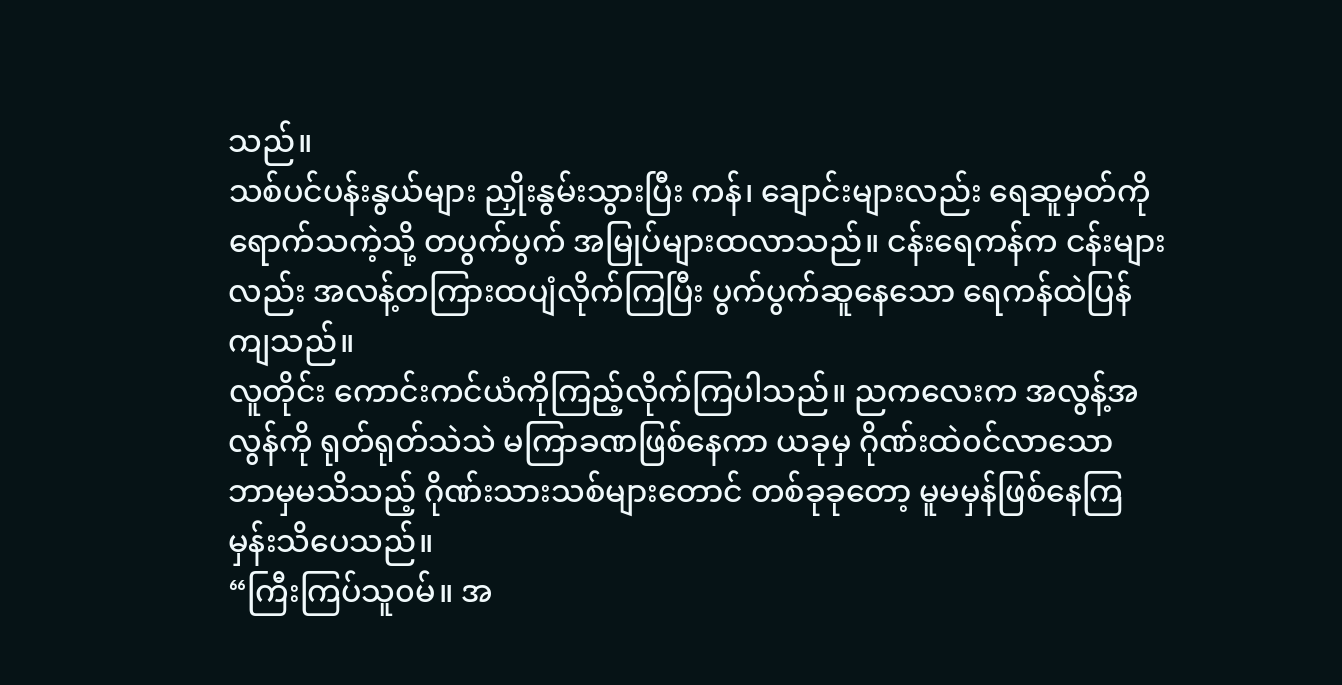သည်။
သစ်ပင်ပန်းနွယ်များ ညှိုးနွမ်းသွားပြီး ကန်၊ ချောင်းများလည်း ရေဆူမှတ်ကို ရောက်သကဲ့သို့ တပွက်ပွက် အမြုပ်များထလာသည်။ ငန်းရေကန်က ငန်းများလည်း အလန့်တကြားထပျံလိုက်ကြပြီး ပွက်ပွက်ဆူနေသော ရေကန်ထဲပြန်ကျသည်။
လူတိုင်း ကောင်းကင်ယံကိုကြည့်လိုက်ကြပါသည်။ ညကလေးက အလွန့်အလွန်ကို ရုတ်ရုတ်သဲသဲ မကြာခဏဖြစ်နေကာ ယခုမှ ဂိုဏ်းထဲ၀င်လာသော ဘာမှမသိသည့် ဂိုဏ်းသားသစ်များတောင် တစ်ခုခုတော့ မူမမှန်ဖြစ်နေကြမှန်းသိပေသည်။
“ကြီးကြပ်သူ၀မ်။ အ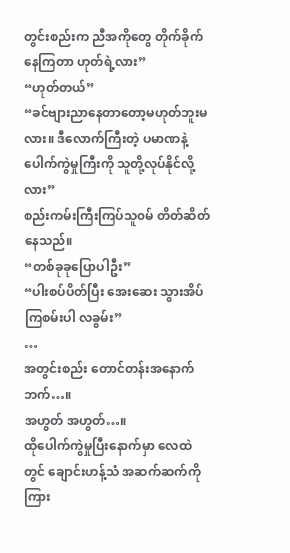တွင်းစည်းက ညီအကိုတွေ တိုက်ခိုက်နေကြတာ ဟုတ်ရဲ့လား”
“ဟုတ်တယ်”
“ခင်ဗျားညာနေတာတော့မဟုတ်ဘူးမလား။ ဒီလောက်ကြီးတဲ့ ပမာဏနဲ့ ပေါက်ကွဲမှုကြီးကို သူတို့လုပ်နိုင်လို့လား”
စည်းကမ်းကြီးကြပ်သူ၀မ် တိတ်ဆိတ်နေသည်။
“တစ်ခုခုပြောပါဦး”
“ပါးစပ်ပိတ်ပြီး အေးဆေး သွားအိပ်ကြစမ်းပါ လခွမ်း”
…
အတွင်းစည်း တောင်တန်းအနောက်ဘက်…။
အဟွတ် အဟွတ်…။
ထိုပေါက်ကွဲမှုပြီးနောက်မှာ လေထဲတွင် ချောင်းဟန့်သံ အဆက်ဆက်ကိုကြား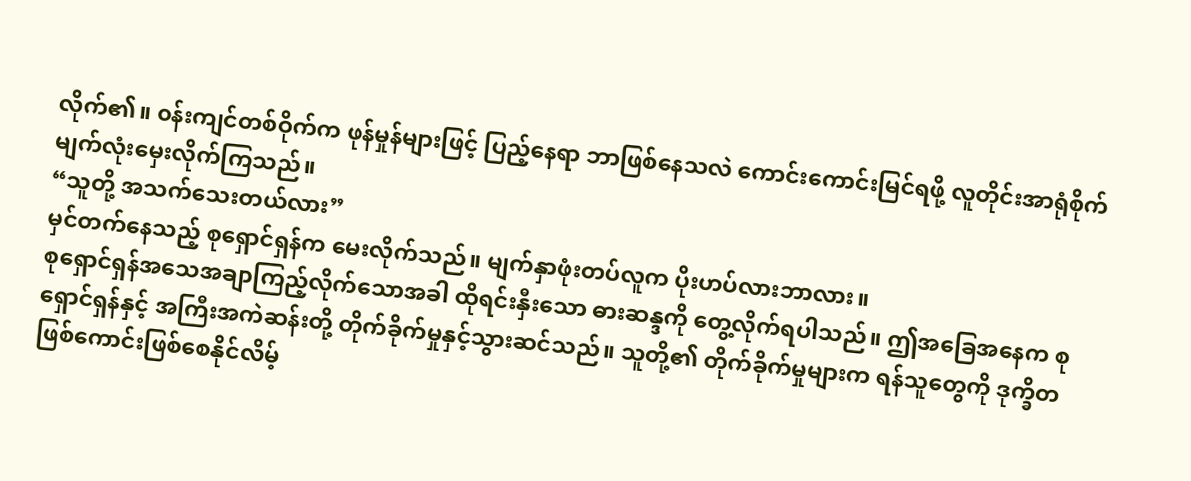လိုက်၏။ ၀န်းကျင်တစ်ဝိုက်က ဖုန်မှုန်များဖြင့် ပြည့်နေရာ ဘာဖြစ်နေသလဲ ကောင်းကောင်းမြင်ရဖို့ လူတိုင်းအာရုံစိုက်မျက်လုံးမှေးလိုက်ကြသည်။
“သူတို့ အသက်သေးတယ်လား”
မှင်တက်နေသည့် စုရှောင်ရှန်က မေးလိုက်သည်။ မျက်နှာဖုံးတပ်လူက ပိုးဟပ်လားဘာလား။
စုရှောင်ရှန်အသေအချာကြည့်လိုက်သောအခါ ထိုရင်းနှီးသော ဓားဆန္ဒကို တွေ့လိုက်ရပါသည်။ ဤအခြေအနေက စုရှောင်ရှန်နှင့် အကြီးအကဲဆန်းတို့ တိုက်ခိုက်မှုနှင့်သွားဆင်သည်။ သူတို့၏ တိုက်ခိုက်မှုများက ရန်သူတွေကို ဒုက္ခိတဖြစ်ကောင်းဖြစ်စေနိုင်လိမ့်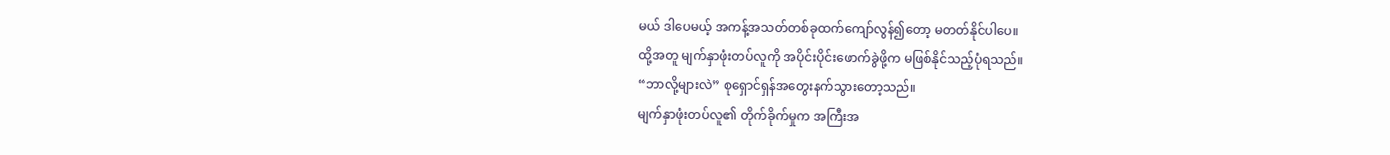မယ် ဒါပေမယ့် အကန့်အသတ်တစ်ခုထက်ကျော်လွန်၍တော့ မတတ်နိုင်ပါပေ။
ထို့အတူ မျက်နှာဖုံးတပ်လူကို အပိုင်းပိုင်းဖောက်ခွဲဖို့က မဖြစ်နိုင်သည့်ပုံရသည်။
“ဘာလို့များလဲ” စုရှောင်ရှန်အတွေးနက်သွားတော့သည်။
မျက်နှာဖုံးတပ်လူ၏ တိုက်ခိုက်မှုက အကြီးအ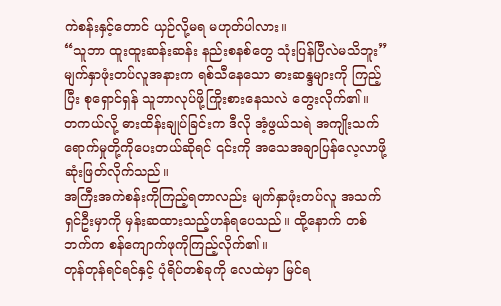ကဲစန်းနှင့်တောင် ယှဉ်လို့မရ မဟုတ်ပါလား။
“သူဘာ ထူးထူးဆန်းဆန်း နည်းစနစ်တွေ သုံးပြန်ပြီလဲမသိဘူး”
မျက်နှာဖုံးတပ်လူအနားက ရစ်သီနေသော ဓားဆန္ဒများကို ကြည့်ပြီး စုရှောင်ရှန် သူဘာလုပ်ဖို့ကြိုးစားနေသလဲ တွေးလိုက်၏။
တကယ်လို့ ဓားထိန်းချုပ်ခြင်းက ဒီလို အံ့ဖွယ်သရဲ အကျိုးသက်ရောက်မှုတို့ကိုပေးတယ်ဆိုရင် ၎င်းကို အသေအချာပြန်လေ့လာဖို့ ဆုံးဖြတ်လိုက်သည်။
အကြီးအကဲစန်းကိုကြည့်ရတာလည်း မျက်နှာဖုံးတပ်လူ အသက်ရှင်ဦးမှာကို မှန်းဆထားသည့်ဟန်ရပေသည်။ ထို့နောက် တစ်ဘက်က စန်ကျောက်ဖုကိုကြည့်လိုက်၏။
တုန်တုန်ရင်ရင်နှင့် ပုံရိပ်တစ်ခုကို လေထဲမှာ မြင်ရ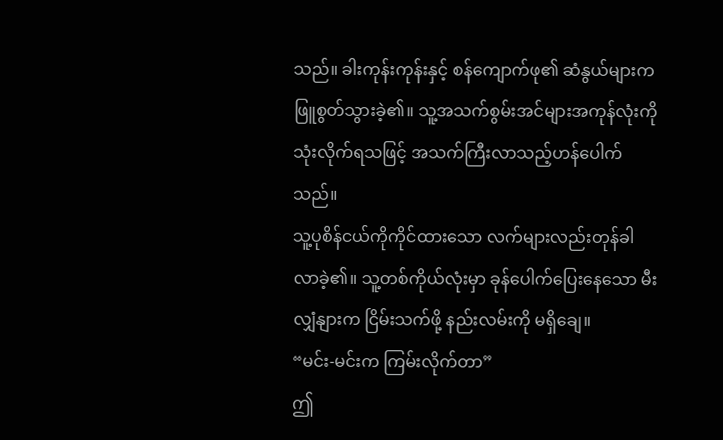သည်။ ခါးကုန်းကုန်းနှင့် စန်ကျောက်ဖု၏ ဆံနွယ်များက ဖြူစွတ်သွားခဲ့၏။ သူ့အသက်စွမ်းအင်များအကုန်လုံးကို သုံးလိုက်ရသဖြင့် အသက်ကြီးလာသည့်ဟန်ပေါက်သည်။
သူ့ပုစိန်ငယ်ကိုကိုင်ထားသော လက်များလည်းတုန်ခါလာခဲ့၏။ သူ့တစ်ကိုယ်လုံးမှာ ခုန်ပေါက်ပြေးနေသော မီးလျှံနျားက ငြိမ်းသက်ဖို့ နည်းလမ်းကို မရှိချေ။
“မင်း-မင်းက ကြမ်းလိုက်တာ”
ဤ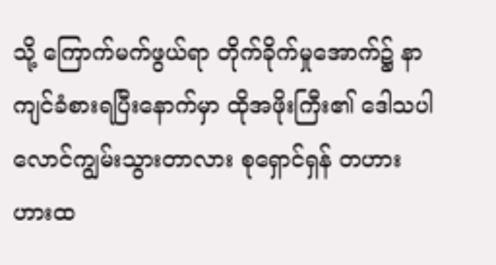သို့ ကြောက်မက်ဖွယ်ရာ တိုက်ခိုက်မှုအောက်၌ နာကျင်ခံစားရပြီးနောက်မှာ ထိုအဖိုးကြီး၏ ဒေါသပါ လောင်ကျွမ်းသွားတာလား စုရှောင်ရှန် တဟားဟားထ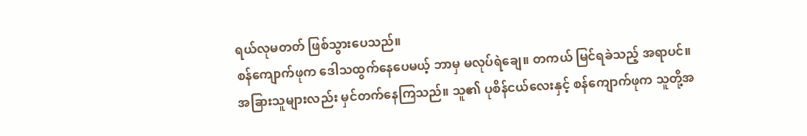ရယ်လုမတတ် ဖြစ်သွားပေသည်။
စန်ကျောက်ဖုက ဒေါသထွက်နေပေမယ့် ဘာမှ မလုပ်ရဲချေ။ တကယ် မြင်ရခဲသည့် အရာပင်။
အခြားသူများလည်း မှင်တက်နေကြသည်။ သူ၏ ပုစိန်ငယ်လေးနှင့် စန်ကျောက်ဖုက သူတို့အ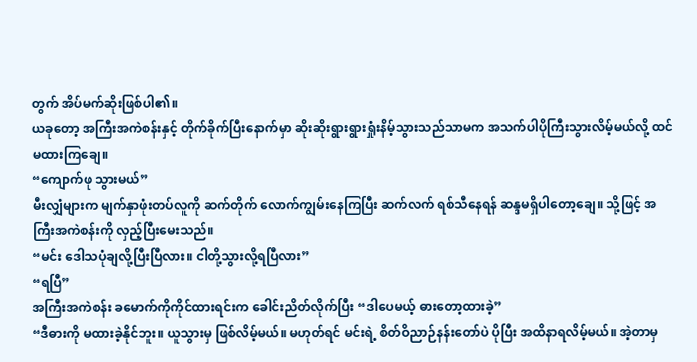တွက် အိပ်မက်ဆိုးဖြစ်ပါ၏။
ယခုတော့ အကြီးအကဲစန်းနှင့် တိုက်ခိုက်ပြီးနောက်မှာ ဆိုးဆိုးရွားရွားရှုံးနိမ့်သွားသည်သာမက အသက်ပါပိုကြီးသွားလိမ့်မယ်လို့ ထင်မထားကြချေ။
“ကျောက်ဖု သွားမယ်”
မီးလျှံများက မျက်နှာဖုံးတပ်လူကို ဆက်တိုက် လောက်ကျွမ်းနေကြပြီး ဆက်လက် ရစ်သီနေရန် ဆန္ဒမရှိပါတော့ချေ။ သို့ဖြင့် အကြီးအကဲစန်းကို လှည့်ပြီးမေးသည်။
“မင်း ဒေါသပုံချလို့ပြီးပြီလား။ ငါတို့သွားလို့ရပြီလား”
“ရပြီ”
အကြီးအကဲစန်း ခမောက်ကိုကိုင်ထားရင်းက ခေါင်းညိတ်လိုက်ပြီး “ဒါပေမယ့် ဓားတော့ထားခဲ့”
“ဒီဓားကို မထားခဲ့နိုင်ဘူး။ ယူသွားမှ ဖြစ်လိမ့်မယ်။ မဟုတ်ရင် မင်းရဲ့ စိတ်ဝိညာဉ်နန်းတော်ပဲ ပိုပြီး အထိနာရလိမ့်မယ်။ အဲ့တာမှ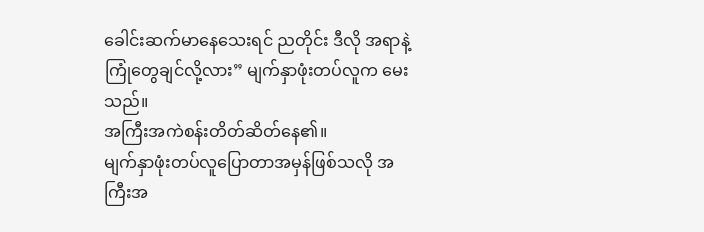ခေါင်းဆက်မာနေသေးရင် ညတိုင်း ဒီလို အရာနဲ့ ကြုံတွေချင်လို့လား” မျက်နှာဖုံးတပ်လူက မေးသည်။
အကြီးအကဲစန်းတိတ်ဆိတ်နေ၏။
မျက်နှာဖုံးတပ်လူပြောတာအမှန်ဖြစ်သလို အကြီးအ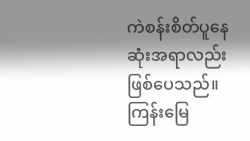ကဲစန်းစိတ်ပူနေဆုံးအရာလည်းဖြစ်ပေသည်။
ကြန်းမြေ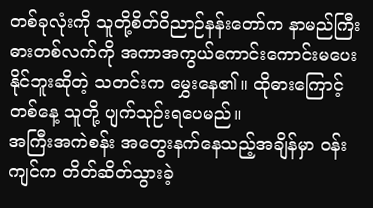တစ်ခုလုံးကို သူတို့စိတ်ဝိညာဉ်နန်းတော်က နာမည်ကြီးဓားတစ်လက်ကို အကာအကွယ်ကောင်းကောင်းမပေးနိုင်ဘူးဆိုတဲ့ သတင်းက မွှေးနေ၏။ ထိုဓားကြောင့် တစ်နေ့ သူတို့ ပျက်သုဉ်းရပေမည်။
အကြီးအကဲစန်း အတွေးနက်နေသည့်အချိန်မှာ ၀န်းကျင်က တိတ်ဆိတ်သွားခဲ့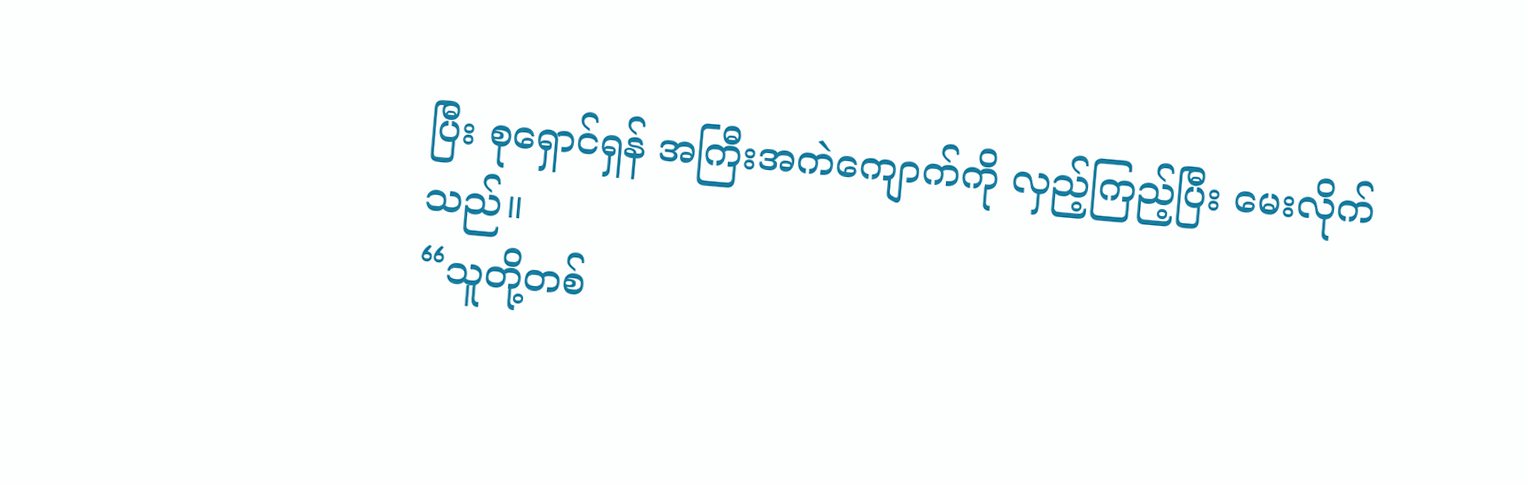ပြီး စုရှောင်ရှန် အကြီးအကဲကျောက်ကို လှည့်ကြည့်ပြီး မေးလိုက်သည်။
“သူတို့တစ်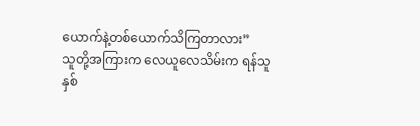ယောက်နဲ့တစ်ယောက်သိကြတာလား”
သူတို့အကြားက လေယူလေသိမ်းက ရန်သူနှစ်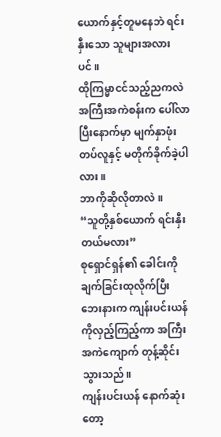ယောက်နှင့်တူမနေဘဲ ရင်းနှီးသော သူများအလားပင်။
ထိုကြမ္မာငင်သည့်ညကလဲ အကြီးအကဲစန်းက ပေါ်လာပြီးနောက်မှာ မျက်နှာဖုံးတပ်လူနှင့် မတိုက်ခိုက်ခဲ့ပါလား။
ဘာကိုဆိုလိုတာလဲ။
“သူတို့နှစ်ယောက် ရင်းနှီးတယ်မလား”
စုရှောင်ရှန်၏ ခေါင်းကို ချက်ခြင်းထုလိုက်ပြီး ဘေးနားက ကျန်းပင်းယန်ကိုလှည့်ကြည့်ကာ အကြီးအကဲကျောက် တုန့်ဆိုင်းသွားသည်။
ကျန်းပင်းယန် နောက်ဆုံးတော့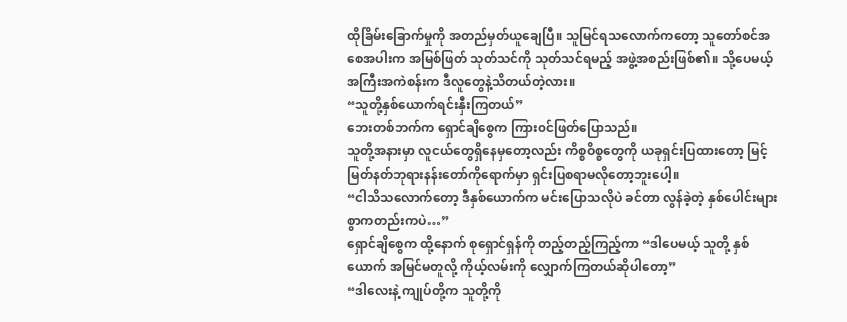ထိုခြိမ်းခြောက်မှုကို အတည်မှတ်ယူချေပြီ။ သူမြင်ရသလောက်ကတော့ သူတော်စင်အစေအပါးက အမြစ်ဖြတ် သုတ်သင်ကို သုတ်သင်ရမည့် အဖွဲ့အစည်းဖြစ်၏။ သို့ပေမယ့် အကြီးအကဲစန်းက ဒီလူတွေနဲ့သိတယ်တဲ့လား။
“သူတို့နှစ်ယောက်ရင်းနှီးကြတယ်”
ဘေးတစ်ဘက်က ရှောင်ချိစွေက ကြား၀င်ဖြတ်ပြောသည်။
သူတို့အနားမှာ လူငယ်တွေရှိနေမှတော့လည်း ကိစ္စဝိစ္စတွေကို ယခုရှင်းပြထားတော့ မြင့်မြတ်နတ်ဘုရားနန်းတော်ကိုရောက်မှာ ရှင်းပြစရာမလိုတော့ဘူးပေါ့။
“ငါသိသလောက်တော့ ဒီနှစ်ယောက်က မင်းပြောသလိုပဲ ခင်တာ လွန်ခဲ့တဲ့ နှစ်ပေါင်းများစွာကတည်းကပဲ…”
ရှောင်ချိစွေက ထို့နောက် စုရှောင်ရှန်ကို တည့်တည့်ကြည့်ကာ “ဒါပေမယ့် သူတို့ နှစ်ယောက် အမြင်မတူလို့ ကိုယ့်လမ်းကို လျှောက်ကြတယ်ဆိုပါတော့”
“ဒါလေးနဲ့ ကျုပ်တို့က သူတို့ကို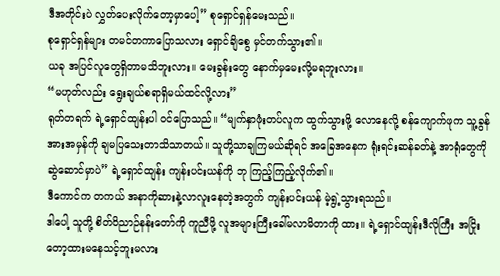ဒီအတိုင်းပဲ လွှတ်ပေးလိုက်တော့မှာပေါ့” စုရှောင်ရှန်မေးသည်။
စုရှောင်ရှန်များ တမင်တကာပြောသလား ရှောင်ချိစွေ မှင်တက်သွား၏။
ယခု အပြင်လူတွေရှိတာမသိဘူးလား။ မေးခွန်းတွေ နောက်မှမေးလို့မရဘူးလား။
“မဟုတ်လည်း ရွေးချယ်စရာရှိမယ်ထင်လို့လား”
ရုတ်တရက် ရဲ့ရှောင်ထျန်းပါ ၀င်ပြောသည်။ “မျက်နှာဖုံးတပ်လူက ထွက်သွားဖို့ လောနေလို့ စန်ကျောက်ဖုက သူ့ခွန်အားအမှန်ကို ချမပြသေးတာသိသာတယ်။ သူတို့သာချကြမယ်ဆိုရင် အခြေအနေက ရုံးရင်းဆန်ခတ်နဲ့ အာရုံတွေကို ဆွဲဆောင်မှာပဲ” ရဲ့ရှောင်ထျန်း ကျန်းပင်းယန်ကို ဘု ကြည့်ကြည့်လိုက်၏။
ဒီကောင်က တကယ် အနာကိုဆားနဲ့လာလူးနေတဲ့အတွက် ကျန်းပင်းယန် မဲ့ရွဲ့သွားရသည်။
ဒါပေါ့ သူတို့ စိတ်ဝိညာဉ်နန်းတော်ကို ကူညီဖို့ လူအများကြီးခေါ်မလာမိတာကို ထား။ ရဲ့ရှောင်ထျန်းဒီလိုကြီး အငြိုးတော့ထားမနေသင့်ဘူးမလား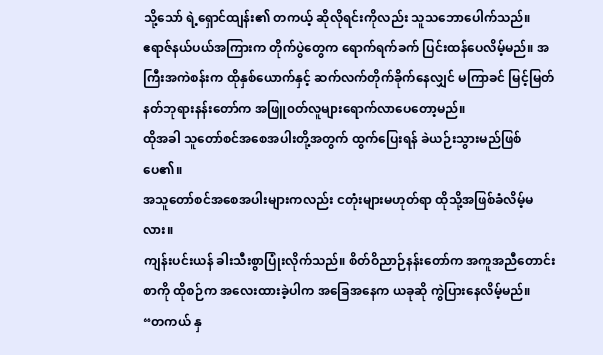သို့သော် ရဲ့ရှောင်ထျန်း၏ တကယ့် ဆိုလိုရင်းကိုလည်း သူသဘောပေါက်သည်။
ဧရာဇ်နယ်ပယ်အကြားက တိုက်ပွဲတွေက ရောက်ရက်ခက် ပြင်းထန်ပေလိမ့်မည်။ အကြီးအကဲစန်းက ထိုနှစ်ယောက်နှင့် ဆက်လက်တိုက်ခိုက်နေလျှင် မကြာခင် မြင့်မြတ်နတ်ဘုရားနန်းတော်က အဖြူ၀တ်လူများရောက်လာပေတော့မည်။
ထိုအခါ သူတော်စင်အစေအပါးတို့အတွက် ထွက်ပြေးရန် ခဲယဉ်းသွားမည်ဖြစ်ပေ၏။
အသူတော်စင်အစေအပါးများကလည်း ငတုံးများမဟုတ်ရာ ထိုသို့အဖြစ်ခံလိမ့်မလား။
ကျန်းပင်းယန် ခါးသီးစွာပြုံးလိုက်သည်။ စိတ်ဝိညာဉ်နန်းတော်က အကူအညီတောင်းစာကို ထိုစဉ်က အလေးထားခဲ့ပါက အခြေအနေက ယခုဆို ကွဲပြားနေလိမ့်မည်။
“တကယ် နှ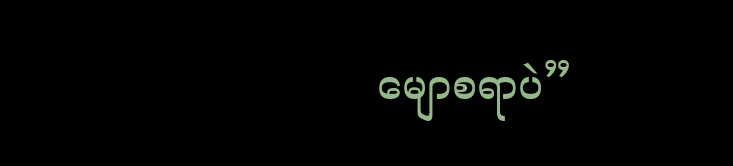မျောစရာပဲ”